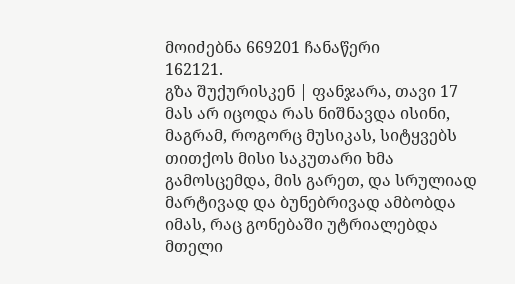მოიძებნა 669201 ჩანაწერი
162121.
გზა შუქურისკენ | ფანჯარა, თავი 17
მას არ იცოდა რას ნიშნავდა ისინი, მაგრამ, როგორც მუსიკას, სიტყვებს თითქოს მისი საკუთარი ხმა გამოსცემდა, მის გარეთ, და სრულიად მარტივად და ბუნებრივად ამბობდა იმას, რაც გონებაში უტრიალებდა მთელი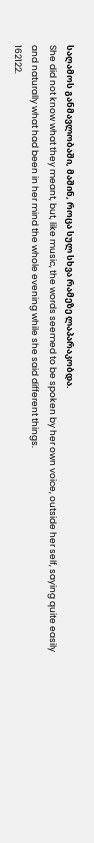საღამოს განმავლობაში, მაშინ, როცა სულ სხვა რამეზე ლაპარაკობდა.
She did not know what they meant, but, like music, the words seemed to be spoken by her own voice, outside her self, saying quite easily and naturally what had been in her mind the whole evening while she said different things.
162122.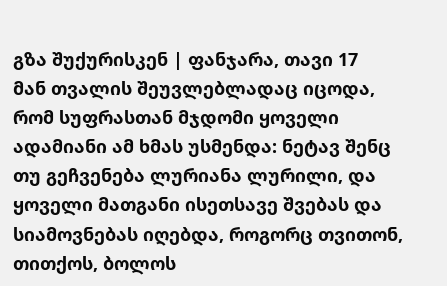გზა შუქურისკენ | ფანჯარა, თავი 17
მან თვალის შეუვლებლადაც იცოდა, რომ სუფრასთან მჯდომი ყოველი ადამიანი ამ ხმას უსმენდა: ნეტავ შენც თუ გეჩვენება ლურიანა ლურილი, და ყოველი მათგანი ისეთსავე შვებას და სიამოვნებას იღებდა, როგორც თვითონ, თითქოს, ბოლოს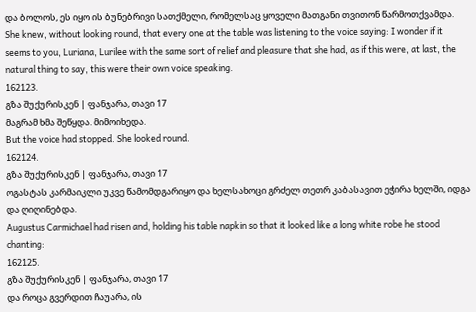და ბოლოს, ეს იყო ის ბუნებრივი სათქმელი, რომელსაც ყოველი მათგანი თვითონ წარმოთქვამდა.
She knew, without looking round, that every one at the table was listening to the voice saying: I wonder if it seems to you, Luriana, Lurilee with the same sort of relief and pleasure that she had, as if this were, at last, the natural thing to say, this were their own voice speaking.
162123.
გზა შუქურისკენ | ფანჯარა, თავი 17
მაგრამ ხმა შეწყდა. მიმოიხედა.
But the voice had stopped. She looked round.
162124.
გზა შუქურისკენ | ფანჯარა, თავი 17
ოგასტას კარმაიკლი უკვე წამომდგარიყო და ხელსახოცი გრძელ თეთრ კაბასავით ეჭირა ხელში, იდგა და ღიღინებდა.
Augustus Carmichael had risen and, holding his table napkin so that it looked like a long white robe he stood chanting:
162125.
გზა შუქურისკენ | ფანჯარა, თავი 17
და როცა გვერდით ჩაუარა, ის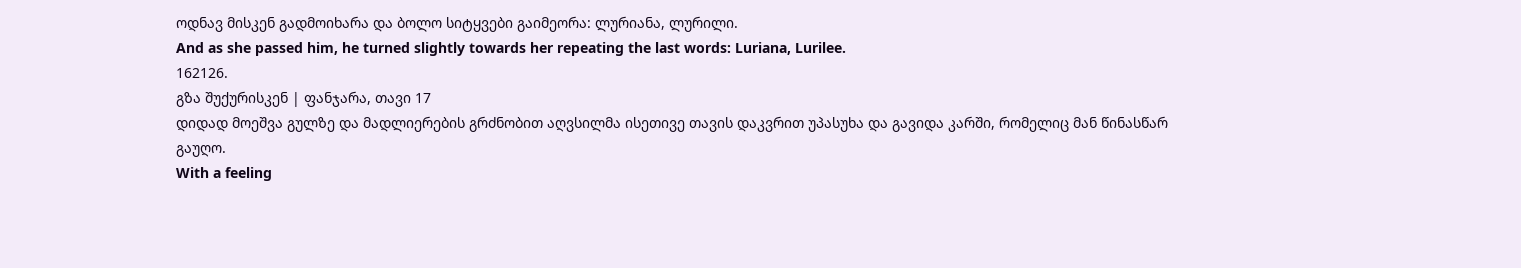ოდნავ მისკენ გადმოიხარა და ბოლო სიტყვები გაიმეორა: ლურიანა, ლურილი.
And as she passed him, he turned slightly towards her repeating the last words: Luriana, Lurilee.
162126.
გზა შუქურისკენ | ფანჯარა, თავი 17
დიდად მოეშვა გულზე და მადლიერების გრძნობით აღვსილმა ისეთივე თავის დაკვრით უპასუხა და გავიდა კარში, რომელიც მან წინასწარ გაუღო.
With a feeling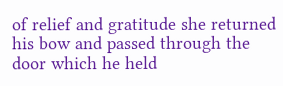of relief and gratitude she returned his bow and passed through the door which he held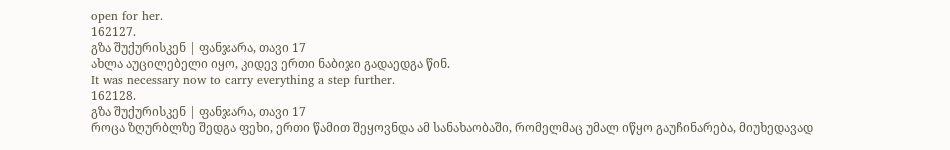open for her.
162127.
გზა შუქურისკენ | ფანჯარა, თავი 17
ახლა აუცილებელი იყო, კიდევ ერთი ნაბიჯი გადაედგა წინ.
It was necessary now to carry everything a step further.
162128.
გზა შუქურისკენ | ფანჯარა, თავი 17
როცა ზღურბლზე შედგა ფეხი, ერთი წამით შეყოვნდა ამ სანახაობაში, რომელმაც უმალ იწყო გაუჩინარება, მიუხედავად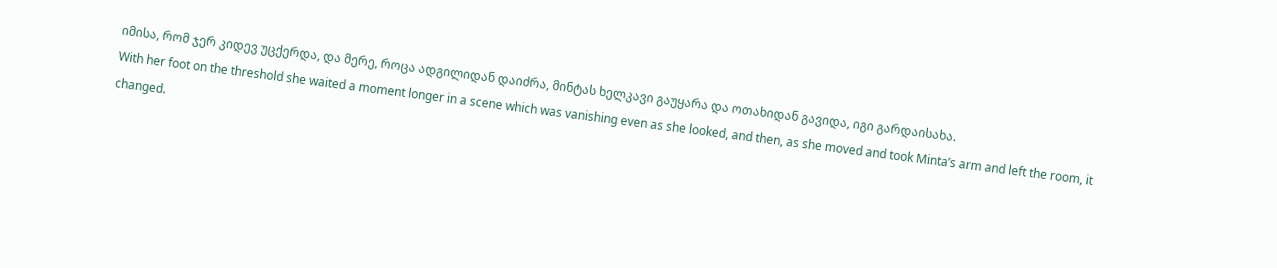იმისა, რომ ჯერ კიდევ უცქერდა, და მერე, როცა ადგილიდან დაიძრა, მინტას ხელკავი გაუყარა და ოთახიდან გავიდა, იგი გარდაისახა.
With her foot on the threshold she waited a moment longer in a scene which was vanishing even as she looked, and then, as she moved and took Minta’s arm and left the room, it changed.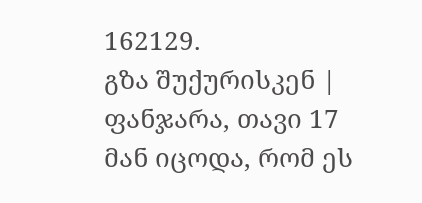162129.
გზა შუქურისკენ | ფანჯარა, თავი 17
მან იცოდა, რომ ეს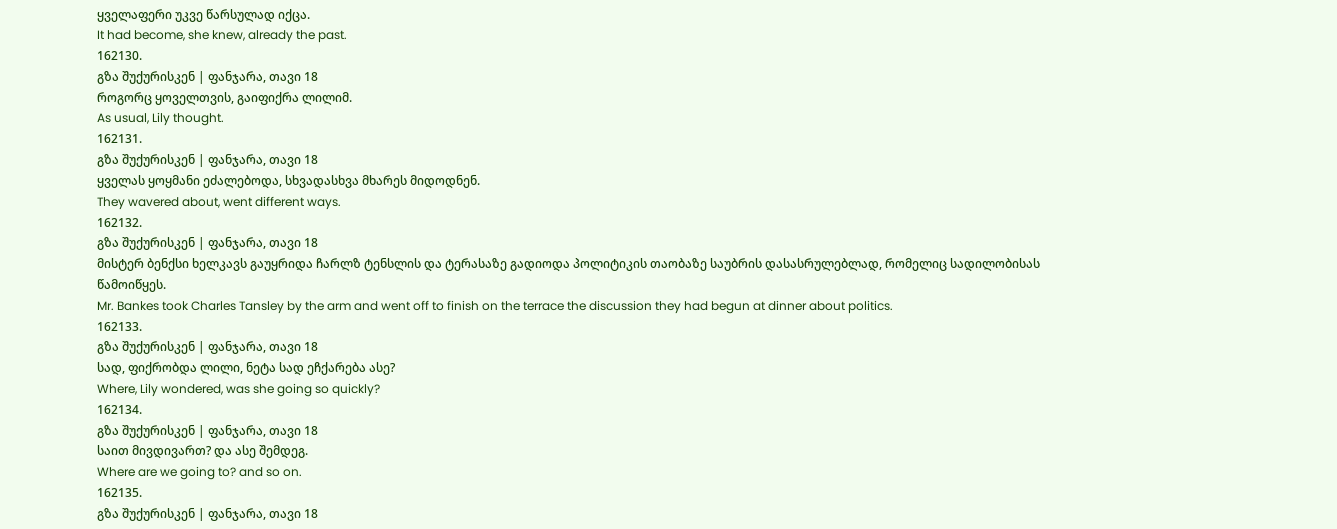ყველაფერი უკვე წარსულად იქცა.
It had become, she knew, already the past.
162130.
გზა შუქურისკენ | ფანჯარა, თავი 18
როგორც ყოველთვის, გაიფიქრა ლილიმ.
As usual, Lily thought.
162131.
გზა შუქურისკენ | ფანჯარა, თავი 18
ყველას ყოყმანი ეძალებოდა, სხვადასხვა მხარეს მიდოდნენ.
They wavered about, went different ways.
162132.
გზა შუქურისკენ | ფანჯარა, თავი 18
მისტერ ბენქსი ხელკავს გაუყრიდა ჩარლზ ტენსლის და ტერასაზე გადიოდა პოლიტიკის თაობაზე საუბრის დასასრულებლად, რომელიც სადილობისას წამოიწყეს.
Mr. Bankes took Charles Tansley by the arm and went off to finish on the terrace the discussion they had begun at dinner about politics.
162133.
გზა შუქურისკენ | ფანჯარა, თავი 18
სად, ფიქრობდა ლილი, ნეტა სად ეჩქარება ასე?
Where, Lily wondered, was she going so quickly?
162134.
გზა შუქურისკენ | ფანჯარა, თავი 18
საით მივდივართ? და ასე შემდეგ.
Where are we going to? and so on.
162135.
გზა შუქურისკენ | ფანჯარა, თავი 18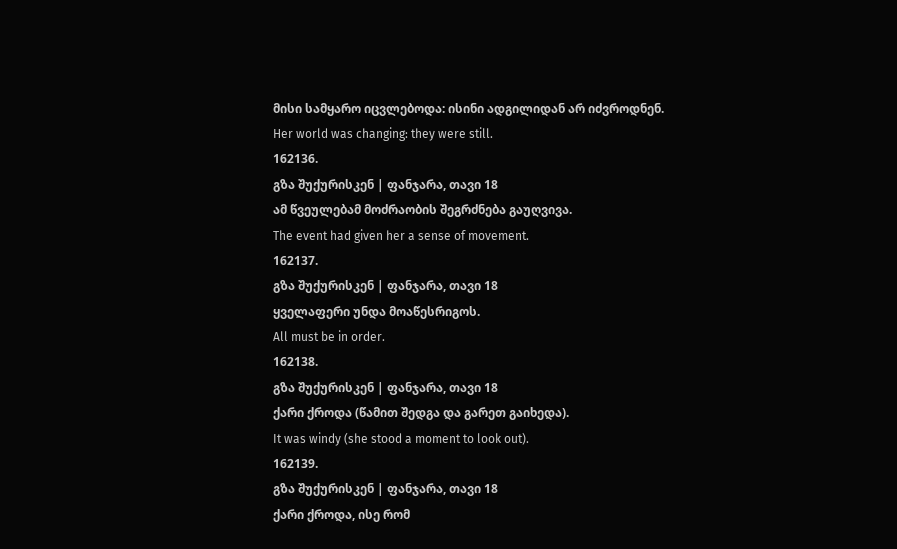მისი სამყარო იცვლებოდა: ისინი ადგილიდან არ იძვროდნენ.
Her world was changing: they were still.
162136.
გზა შუქურისკენ | ფანჯარა, თავი 18
ამ წვეულებამ მოძრაობის შეგრძნება გაუღვივა.
The event had given her a sense of movement.
162137.
გზა შუქურისკენ | ფანჯარა, თავი 18
ყველაფერი უნდა მოაწესრიგოს.
All must be in order.
162138.
გზა შუქურისკენ | ფანჯარა, თავი 18
ქარი ქროდა (წამით შედგა და გარეთ გაიხედა).
It was windy (she stood a moment to look out).
162139.
გზა შუქურისკენ | ფანჯარა, თავი 18
ქარი ქროდა, ისე რომ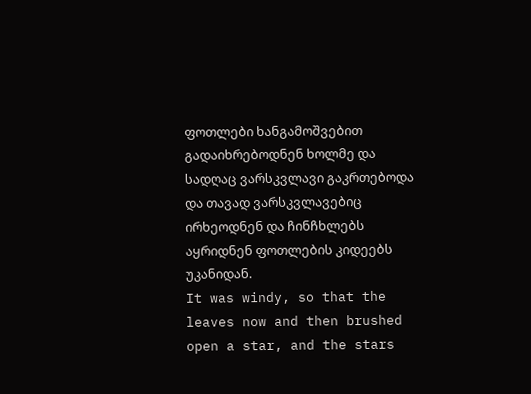ფოთლები ხანგამოშვებით გადაიხრებოდნენ ხოლმე და სადღაც ვარსკვლავი გაკრთებოდა და თავად ვარსკვლავებიც ირხეოდნენ და ჩინჩხლებს აყრიდნენ ფოთლების კიდეებს უკანიდან.
It was windy, so that the leaves now and then brushed open a star, and the stars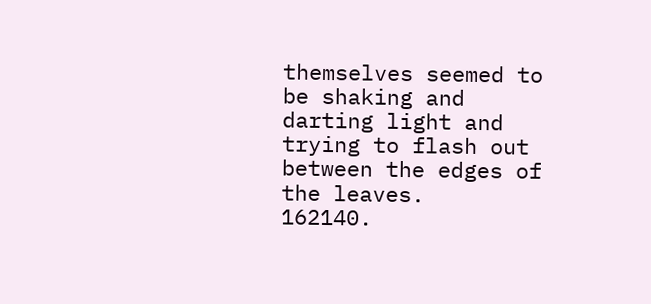themselves seemed to be shaking and darting light and trying to flash out between the edges of the leaves.
162140.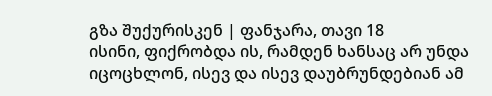გზა შუქურისკენ | ფანჯარა, თავი 18
ისინი, ფიქრობდა ის, რამდენ ხანსაც არ უნდა იცოცხლონ, ისევ და ისევ დაუბრუნდებიან ამ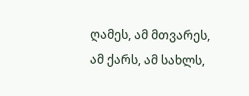ღამეს, ამ მთვარეს, ამ ქარს, ამ სახლს,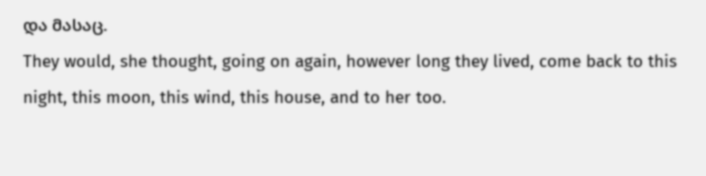და მასაც.
They would, she thought, going on again, however long they lived, come back to this night, this moon, this wind, this house, and to her too.